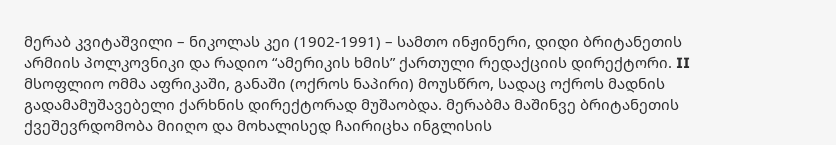მერაბ კვიტაშვილი – ნიკოლას კეი (1902-1991) – სამთო ინჟინერი, დიდი ბრიტანეთის არმიის პოლკოვნიკი და რადიო “ამერიკის ხმის” ქართული რედაქციის დირექტორი. II მსოფლიო ომმა აფრიკაში, განაში (ოქროს ნაპირი) მოუსწრო, სადაც ოქროს მადნის გადამამუშავებელი ქარხნის დირექტორად მუშაობდა. მერაბმა მაშინვე ბრიტანეთის ქვეშევრდომობა მიიღო და მოხალისედ ჩაირიცხა ინგლისის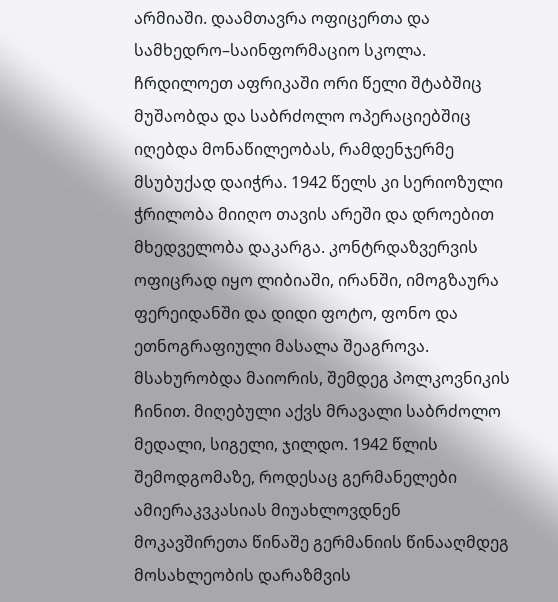არმიაში. დაამთავრა ოფიცერთა და სამხედრო–საინფორმაციო სკოლა. ჩრდილოეთ აფრიკაში ორი წელი შტაბშიც მუშაობდა და საბრძოლო ოპერაციებშიც იღებდა მონაწილეობას, რამდენჯერმე მსუბუქად დაიჭრა. 1942 წელს კი სერიოზული ჭრილობა მიიღო თავის არეში და დროებით მხედველობა დაკარგა. კონტრდაზვერვის ოფიცრად იყო ლიბიაში, ირანში, იმოგზაურა ფერეიდანში და დიდი ფოტო, ფონო და ეთნოგრაფიული მასალა შეაგროვა. მსახურობდა მაიორის, შემდეგ პოლკოვნიკის ჩინით. მიღებული აქვს მრავალი საბრძოლო მედალი, სიგელი, ჯილდო. 1942 წლის შემოდგომაზე, როდესაც გერმანელები ამიერაკვკასიას მიუახლოვდნენ მოკავშირეთა წინაშე გერმანიის წინააღმდეგ მოსახლეობის დარაზმვის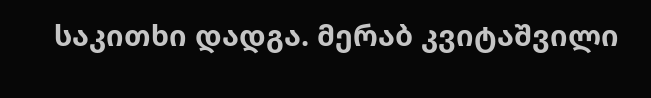საკითხი დადგა. მერაბ კვიტაშვილი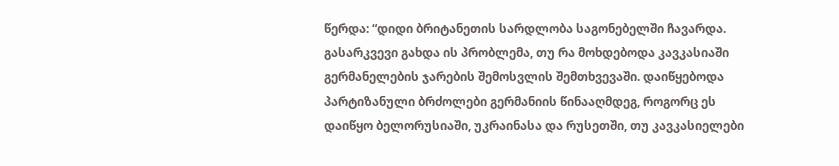წერდა: “დიდი ბრიტანეთის სარდლობა საგონებელში ჩავარდა. გასარკვევი გახდა ის პრობლემა, თუ რა მოხდებოდა კავკასიაში გერმანელების ჯარების შემოსვლის შემთხვევაში. დაიწყებოდა პარტიზანული ბრძოლები გერმანიის წინააღმდეგ, როგორც ეს დაიწყო ბელორუსიაში, უკრაინასა და რუსეთში, თუ კავკასიელები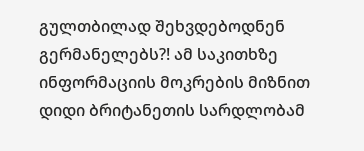გულთბილად შეხვდებოდნენ გერმანელებს?! ამ საკითხზე ინფორმაციის მოკრების მიზნით დიდი ბრიტანეთის სარდლობამ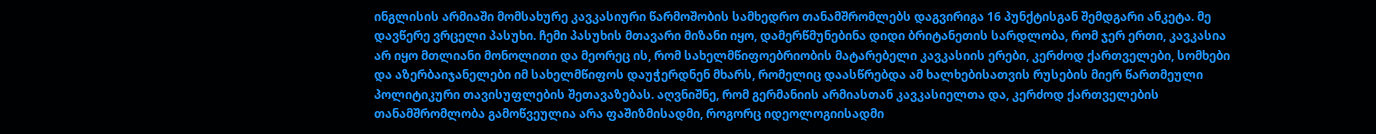ინგლისის არმიაში მომსახურე კავკასიური წარმოშობის სამხედრო თანამშრომლებს დაგვირიგა 16 პუნქტისგან შემდგარი ანკეტა. მე დავწერე ვრცელი პასუხი. ჩემი პასუხის მთავარი მიზანი იყო, დამერწმუნებინა დიდი ბრიტანეთის სარდლობა, რომ ჯერ ერთი, კავკასია არ იყო მთლიანი მონოლითი და მეორეც ის, რომ სახელმწიფოებრიობის მატარებელი კავკასიის ერები, კერძოდ ქართველები, სომხები და აზერბაიჯანელები იმ სახელმწიფოს დაუჭერდნენ მხარს, რომელიც დაასწრებდა ამ ხალხებისათვის რუსების მიერ წართმეული პოლიტიკური თავისუფლების შეთავაზებას. აღვნიშნე, რომ გერმანიის არმიასთან კავკასიელთა და, კერძოდ ქართველების თანამშრომლობა გამოწვეულია არა ფაშიზმისადმი, როგორც იდეოლოგიისადმი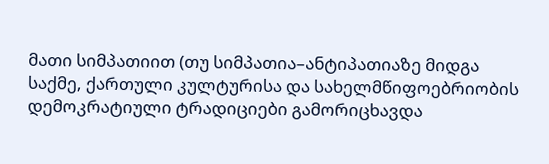მათი სიმპათიით (თუ სიმპათია–ანტიპათიაზე მიდგა საქმე, ქართული კულტურისა და სახელმწიფოებრიობის დემოკრატიული ტრადიციები გამორიცხავდა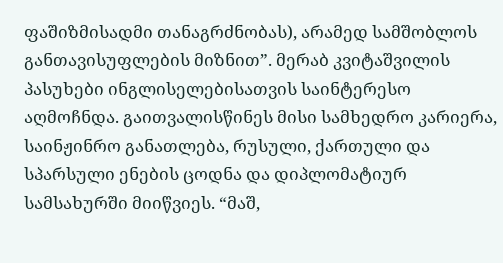ფაშიზმისადმი თანაგრძნობას), არამედ სამშობლოს განთავისუფლების მიზნით”. მერაბ კვიტაშვილის პასუხები ინგლისელებისათვის საინტერესო აღმოჩნდა. გაითვალისწინეს მისი სამხედრო კარიერა, საინჟინრო განათლება, რუსული, ქართული და სპარსული ენების ცოდნა და დიპლომატიურ სამსახურში მიიწვიეს. “მაშ,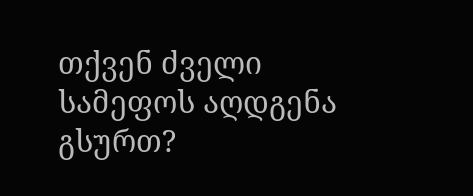თქვენ ძველი სამეფოს აღდგენა გსურთ?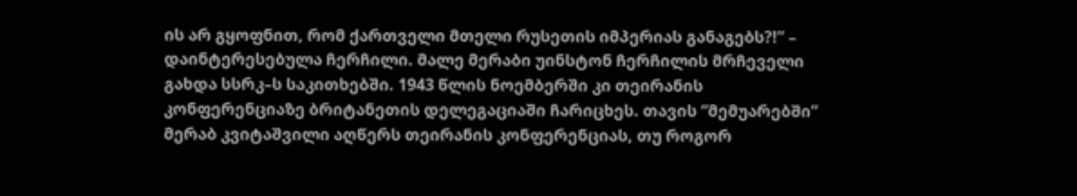ის არ გყოფნით, რომ ქართველი მთელი რუსეთის იმპერიას განაგებს?!” – დაინტერესებულა ჩერჩილი. მალე მერაბი უინსტონ ჩერჩილის მრჩეველი გახდა სსრკ–ს საკითხებში. 1943 წლის ნოემბერში კი თეირანის კონფერენციაზე ბრიტანეთის დელეგაციაში ჩარიცხეს. თავის “მემუარებში” მერაბ კვიტაშვილი აღწერს თეირანის კონფერენციას, თუ როგორ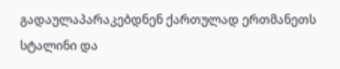გადაულაპარაკებდნენ ქართულად ერთმანეთს სტალინი და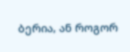ბერია, ან როგორ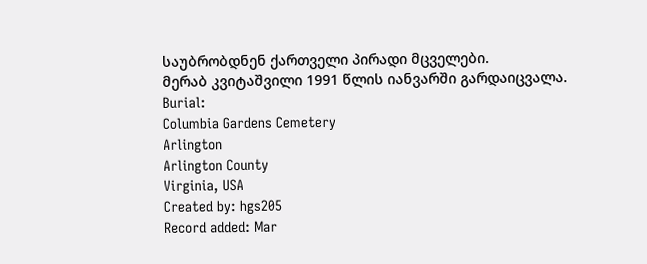საუბრობდნენ ქართველი პირადი მცველები.
მერაბ კვიტაშვილი 1991 წლის იანვარში გარდაიცვალა.
Burial:
Columbia Gardens Cemetery
Arlington
Arlington County
Virginia, USA
Created by: hgs205
Record added: Mar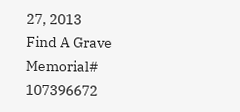27, 2013
Find A Grave Memorial# 107396672